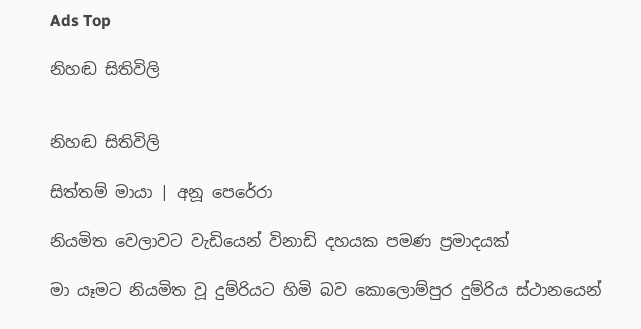Ads Top

නිහඬ සිතිවිලි


නිහඬ සිතිවිලි

සිත්තම් මායා | අනූ පෙරේරා

නියමිත වෙලාවට වැඩියෙන් විනාඩි දහයක පමණ ප්‍රමාදයක්

මා යෑමට නියමිත වූ දුම්රියට හිමි බව කොලොම්පුර දුම්රිය ස්ථානයෙන්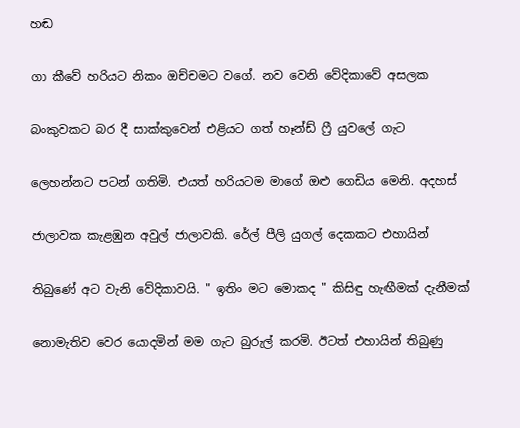හඬ

ගා කීවේ හරියට නිකං ඔච්චමට වගේ. නව වෙනි වේදිකාවේ අසලක

බංකුවකට බර දී සාක්කුවෙන් එළියට ගත් හෑන්ඩ් ෆ්‍රී යුවලේ ගැට

ලෙහන්නට පටන් ගතිමි. එයත් හරියටම මාගේ ඔළු ගෙඩිය මෙනි. අදහස්

ජාලාවක කැළඹුන අවුල් ජාලාවකි. රේල් පීලි යුගල් දෙකකට එහායින්

තිබුණේ අට වැනි වේදිකාවයි. " ඉතිං මට මොකද " කිසිඳු හැඟීමක් දැනීමක්

නොමැතිව වෙර යොදමින් මම ගැට බුරුල් කරමි. ඊටත් එහායින් තිබුණු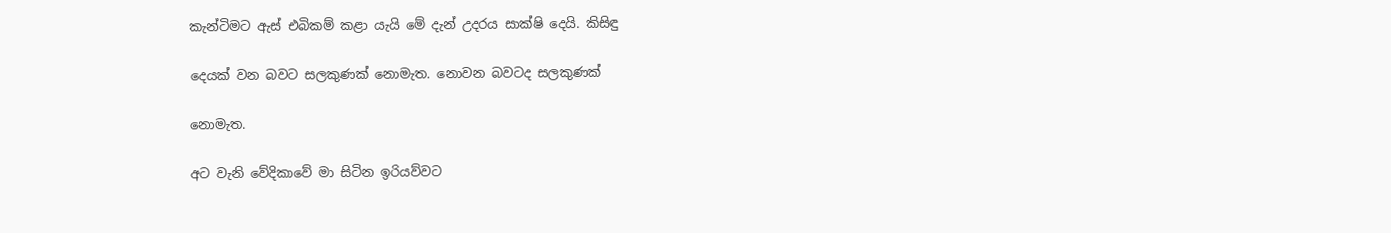කැන්ටිමට ඇස් එබිකම් කළා යැයි මේ දැන් උදරය සාක්ෂි දෙයි. කිසිඳු

දෙයක් වන බවට සලකුණක් නොමැත. නොවන බවටද සලකුණක්

නොමැත.

අට වැනි වේදිකාවේ මා සිටින ඉරියව්වට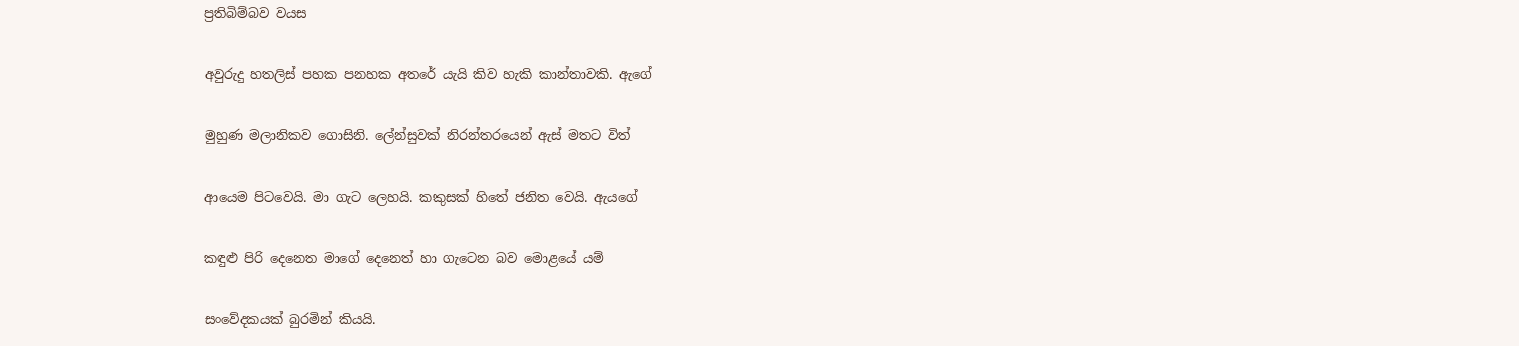ප්‍රතිබිම්බව වයස

අවුරුදු හතලිස් පහක පනහක අතරේ යැයි කිව හැකි කාන්තාවකි. ඇගේ

මුහුණ මලානිකව ගොසිනි. ලේන්සුවක් නිරන්තරයෙන් ඇස් මතට විත්

ආයෙම පිටවෙයි. මා ගැට ලෙහයි. කකුසක් හිතේ ජනිත වෙයි. ඇයගේ

කඳුළු පිරි දෙනෙත මාගේ දෙනෙත් හා ගැටෙන බව මොළයේ යම්

සංවේදකයක් බුරමින් කියයි.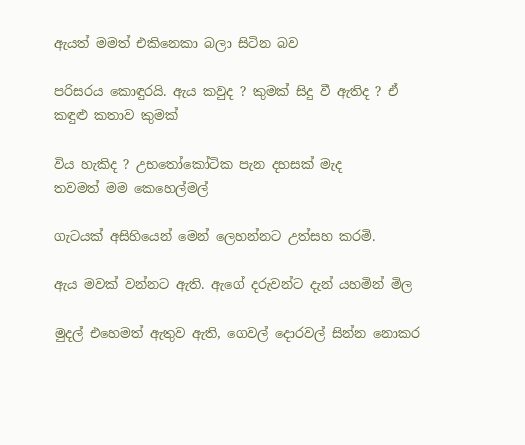ඇයත් මමත් එකිනෙකා බලා සිටින බව

පරිසරය කොඳුරයි. ඇය කවුද ? කුමක් සිදු වී ඇතිද ? ඒ කඳුළු කතාව කුමක්

විය හැකිද ? උභතෝකෝටික පැන දහසක් මැද
තවමත් මම කෙහෙල්මල්

ගැටයක් අසිහියෙන් මෙන් ලෙහන්නට උත්සහ කරමි.

ඇය මවක් වන්නට ඇති. ඇගේ දරුවන්ට දැන් යහමින් මිල

මුදල් එහෙමත් ඇතුව ඇති, ගෙවල් දොරවල් සින්න නොකර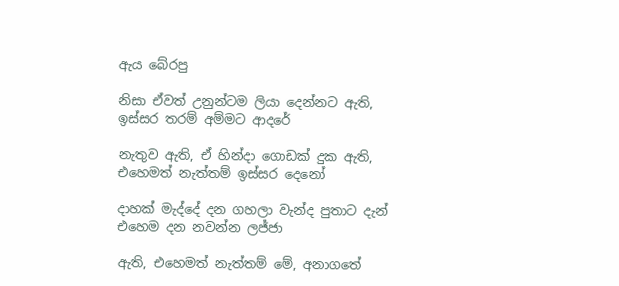ඇය බේරපු

නිසා ඒවත් උනුන්ටම ලියා දෙන්නට ඇති, ඉස්සර තරම් අම්මට ආදරේ

නැතුව ඇති, ඒ හින්දා ගොඩක් දුක ඇති, එහෙමත් නැත්තම් ඉස්සර දෙනෝ

දාහක් මැද්දේ දන ගහලා වැන්ද පුතාට දැන් එහෙම දන නවන්න ලජ්ජා

ඇති, එහෙමත් නැත්තම් මේ, අනාගතේ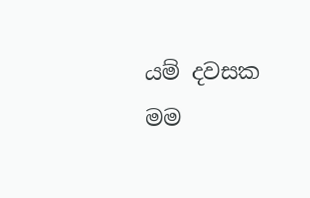යම් දවසක මම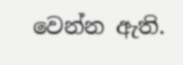වෙන්න ඇති.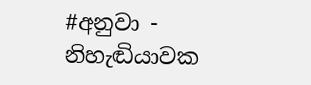#අනුවා - නිහැඬියාවක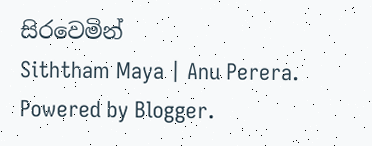සිරවෙමින්
Siththam Maya | Anu Perera. Powered by Blogger.